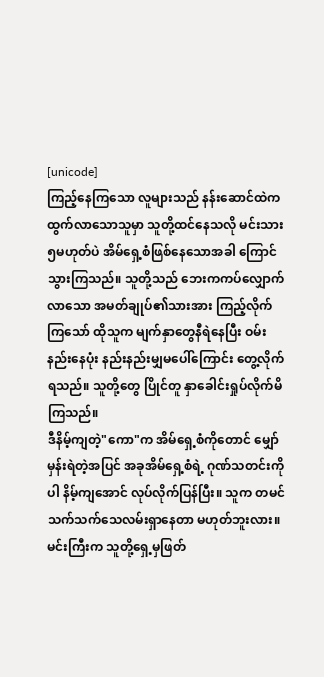[unicode]
ကြည့်နေကြသော လူများသည် နန်းဆောင်ထဲက ထွက်လာသောသူမှာ သူတို့ထင်နေသလို မင်းသား၅မဟုတ်ပဲ အိမ်ရှေ့စံဖြစ်နေသောအခါ ကြောင်သွားကြသည်။ သူတို့သည် ဘေးကကပ်လျှောက်လာသော အမတ်ချုပ်၏သားအား ကြည့်လိုက်ကြသော် ထိုသူက မျက်နှာတွေနီရဲနေပြီး ဝမ်းနည်းနေပုံး နည်းနည်းမျှမပေါ်ကြောင်း တွေ့လိုက်ရသည်။ သူတို့တွေ ပြိုင်တူ နှာခေါင်းရှုပ်လိုက်မိကြသည်။
ဒီနိမ့်ကျတဲ့"ကော"က အိမ်ရှေ့စံကိုတောင် မျှော်မှန်းရဲတဲ့အပြင် အခုအိမ်ရှေ့စံရဲ့ ဂုဏ်သတင်းကိုပါ နိမ့်ကျအောင် လုပ်လိုက်ပြန်ပြီး။ သူက တမင်သက်သက်သေလမ်းရှာနေတာ မဟုတ်ဘူးလား။
မင်းကြီးက သူတို့ရှေ့မှဖြတ်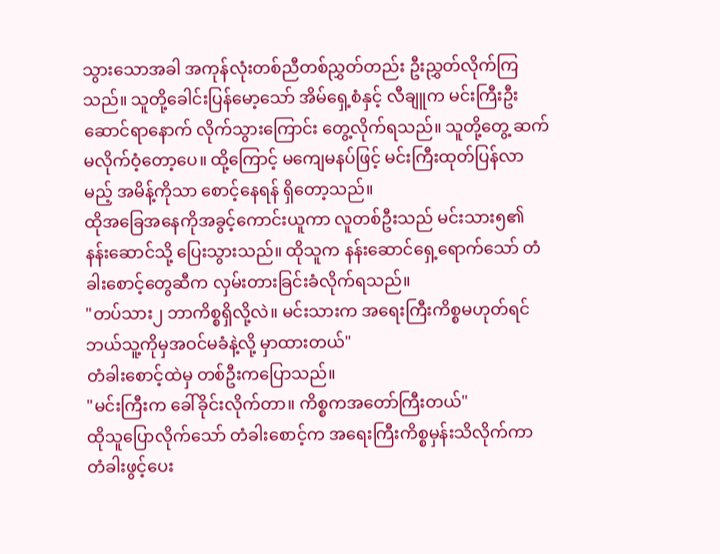သွားသောအခါ အကုန်လုံးတစ်ညီတစ်ညွှတ်တည်း ဦးညွှတ်လိုက်ကြသည်။ သူတို့ခေါင်းပြန်မော့သော် အိမ်ရှေ့စံနှင့် လီချူက မင်းကြီးဦးဆောင်ရာနောက် လိုက်သွားကြောင်း တွေ့လိုက်ရသည်။ သူတို့တွေ့ ဆက်မလိုက်ဝံ့တော့ပေ။ ထို့ကြောင့် မကျေမနပ်ဖြင့် မင်းကြီးထုတ်ပြန်လာမည့် အမိန့်ကိုသာ စောင့်နေရန် ရှိတော့သည်။
ထိုအခြေအနေကိုအခွင့်ကောင်းယူကာ လူတစ်ဦးသည် မင်းသား၅၏ နန်းဆောင်သို့ ပြေးသွားသည်။ ထိုသူက နန်းဆောင်ရှေ့ရောက်သော် တံခါးစောင့်တွေဆီက လှမ်းတားခြင်းခံလိုက်ရသည်။
"တပ်သား၂ ဘာကိစ္စရှိလို့လဲ။ မင်းသားက အရေးကြီးကိစ္စမဟုတ်ရင် ဘယ်သူ့ကိုမှအဝင်မခံနဲ့လို့ မှာထားတယ်"
တံခါးစောင့်ထဲမှ တစ်ဦးကပြောသည်။
"မင်းကြီးက ခေါ်ခိုင်းလိုက်တာ။ ကိစ္စကအတော်ကြီးတယ်"
ထိုသူပြောလိုက်သော် တံခါးစောင့်က အရေးကြီးကိစ္စမှန်းသိလိုက်ကာ တံခါးဖွင့်ပေး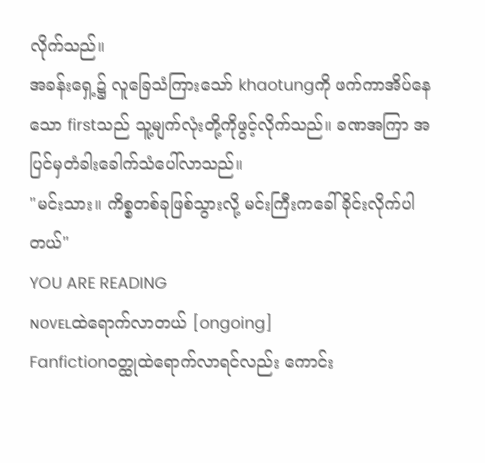လိုက်သည်။
အခန်းရှေ့၌ လူခြေသံကြားသော် khaotungကို ဖက်ကာအိပ်နေသော firstသည် သူ့မျက်လုံးတို့ကိုဖွင့်လိုက်သည်။ ခဏအကြာ အပြင်မှတံခါးခေါက်သံပေါ်လာသည်။
"မင်းသား။ ကိစ္စတစ်ခုဖြစ်သွားလို့ မင်းကြီးကခေါ်ခိုင်းလိုက်ပါတယ်"
YOU ARE READING
ɴᴏᴠᴇʟထဲရောက်လာတယ် [ongoing]
Fanfictionဝတ္ထုထဲရောက်လာရင်လည်း ကောင်း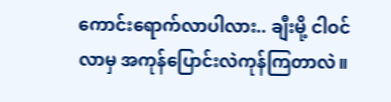ကောင်းရောက်လာပါလား.. ချီးမို့ ငါဝင်လာမှ အကုန်ပြောင်းလဲကုန်ကြတာလဲ။